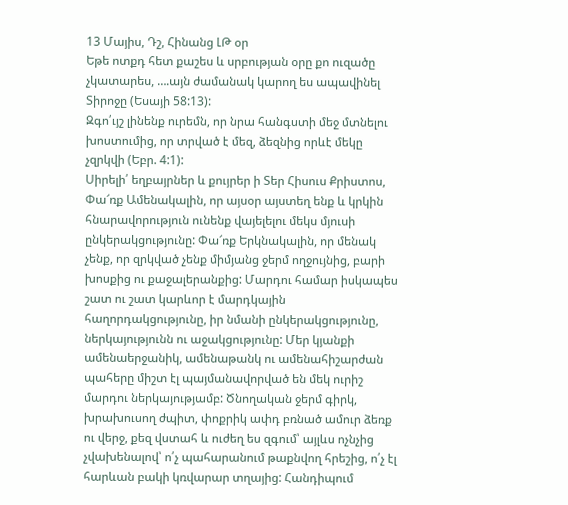13 Մայիս, Դշ, Հինանց ԼԹ օր
Եթե ոտքդ հետ քաշես և սրբության օրը քո ուզածը չկատարես, ….այն ժամանակ կարող ես ապավինել Տիրոջը (Եսայի 58:13):
Զգո՛ւյշ լինենք ուրեմն, որ նրա հանգստի մեջ մտնելու խոստումից, որ տրված է մեզ, ձեզնից որևէ մեկը չզրկվի (Եբր. 4:1):
Սիրելի՛ եղբայրներ և քույրեր ի Տեր Հիսուս Քրիստոս,
Փա՜ռք Ամենակալին, որ այսօր այստեղ ենք և կրկին հնարավորություն ունենք վայելելու մեկս մյուսի ընկերակցությունը: Փա՜ռք Երկնակալին, որ մենակ չենք, որ զրկված չենք միմյանց ջերմ ողջույնից, բարի խոսքից ու քաջալերանքից: Մարդու համար իսկապես շատ ու շատ կարևոր է մարդկային հաղորդակցությունը, իր նմանի ընկերակցությունը, ներկայությունն ու աջակցությունը: Մեր կյանքի ամենաերջանիկ, ամենաթանկ ու ամենահիշարժան պահերը միշտ էլ պայմանավորված են մեկ ուրիշ մարդու ներկայությամբ: Ծնողական ջերմ գիրկ, խրախուսող ժպիտ, փոքրիկ ափդ բռնած ամուր ձեռք ու վերջ, քեզ վստահ և ուժեղ ես զգում՝ այլևս ոչնչից չվախենալով՝ ո՛չ պահարանում թաքնվող հրեշից, ո՛չ էլ հարևան բակի կռվարար տղայից: Հանդիպում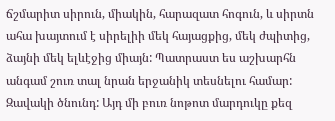ճշմարիտ սիրուն, միակին, հարազատ հոգուն, և սիրտն ահա խայտում է սիրելիի մեկ հայացքից, մեկ ժպիտից, ձայնի մեկ ելևէջից միայն: Պատրաստ ես աշխարհն անգամ շուռ տալ նրան երջանիկ տեսնելու համար: Զավակի ծնունդ: Այդ մի բուռ նոթոտ մարդուկը քեզ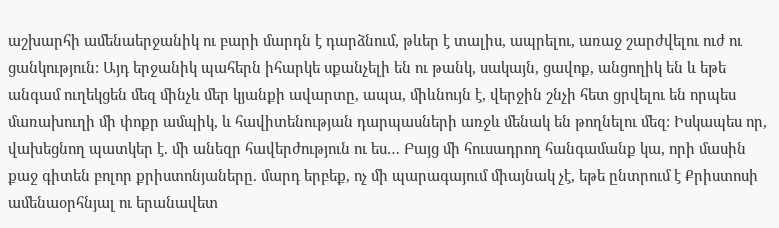աշխարհի ամենաերջանիկ ու բարի մարդն է դարձնում, թևեր է տալիս, ապրելու, առաջ շարժվելու ուժ ու ցանկություն: Այդ երջանիկ պահերն իհարկե սքանչելի են ու թանկ, սակայն, ցավոք, անցողիկ են և եթե անգամ ուղեկցեն մեզ մինչև մեր կյանքի ավարտը, ապա, միևնույն է, վերջին շնչի հետ ցրվելու են որպես մառախուղի մի փոքր ամպիկ, և հավիտենության դարպասների առջև մենակ են թողնելու մեզ: Իսկապես որ, վախեցնող պատկեր է. մի անեզր հավերժություն ու ես… Բայց մի հուսադրող հանգամանք կա, որի մասին քաջ գիտեն բոլոր քրիստոնյաները. մարդ երբեք, ոչ մի պարագայում միայնակ չէ, եթե ընտրում է Քրիստոսի ամենաօրհնյալ ու երանավետ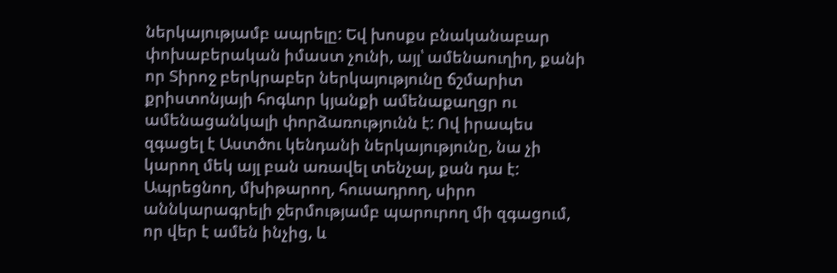ներկայությամբ ապրելը: Եվ խոսքս բնականաբար փոխաբերական իմաստ չունի, այլ՝ ամենաուղիղ, քանի որ Տիրոջ բերկրաբեր ներկայությունը ճշմարիտ քրիստոնյայի հոգևոր կյանքի ամենաքաղցր ու ամենացանկալի փորձառությունն է: Ով իրապես զգացել է Աստծու կենդանի ներկայությունը, նա չի կարող մեկ այլ բան առավել տենչալ, քան դա է: Ապրեցնող, մխիթարող, հուսադրող, սիրո աննկարագրելի ջերմությամբ պարուրող մի զգացում, որ վեր է ամեն ինչից, և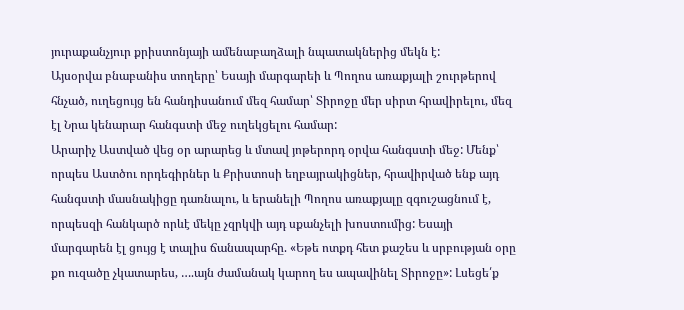յուրաքանչյուր քրիստոնյայի ամենաբաղձալի նպատակներից մեկն է:
Այսօրվա բնաբանիս տողերը՝ Եսայի մարգարեի և Պողոս առաքյալի շուրթերով հնչած, ուղեցույց են հանդիսանում մեզ համար՝ Տիրոջը մեր սիրտ հրավիրելու, մեզ էլ Նրա կենարար հանգստի մեջ ուղեկցելու համար:
Արարիչ Աստված վեց օր արարեց և մտավ յոթերորդ օրվա հանգստի մեջ: Մենք՝ որպես Աստծու որդեգիրներ և Քրիստոսի եղբայրակիցներ, հրավիրված ենք այդ հանգստի մասնակիցը դառնալու, և երանելի Պողոս առաքյալը զգուշացնում է, որպեսզի հանկարծ որևէ մեկը չզրկվի այդ սքանչելի խոստումից: Եսայի մարգարեն էլ ցույց է տալիս ճանապարհը. «Եթե ոտքդ հետ քաշես և սրբության օրը քո ուզածը չկատարես, ….այն ժամանակ կարող ես ապավինել Տիրոջը»: Լսեցե՛ք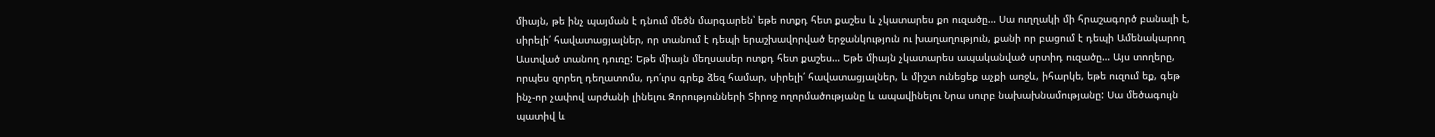միայն, թե ինչ պայման է դնում մեծն մարգարեն՝ եթե ոտքդ հետ քաշես և չկատարես քո ուզածը… Սա ուղղակի մի հրաշագործ բանալի է, սիրելի՛ հավատացյալներ, որ տանում է դեպի երաշխավորված երջանկություն ու խաղաղություն, քանի որ բացում է դեպի Ամենակարող Աստված տանող դուռը: Եթե միայն մեղսասեր ոտքդ հետ քաշես… Եթե միայն չկատարես ապականված սրտիդ ուզածը… Այս տողերը, որպես զորեղ դեղատոմս, դո՛ւրս գրեք ձեզ համար, սիրելի՛ հավատացյալներ, և միշտ ունեցեք աչքի առջև, իհարկե, եթե ուզում եք, գեթ ինչ-որ չափով արժանի լինելու Զորությունների Տիրոջ ողորմածությանը և ապավինելու Նրա սուրբ նախախնամությանը: Սա մեծագույն պատիվ և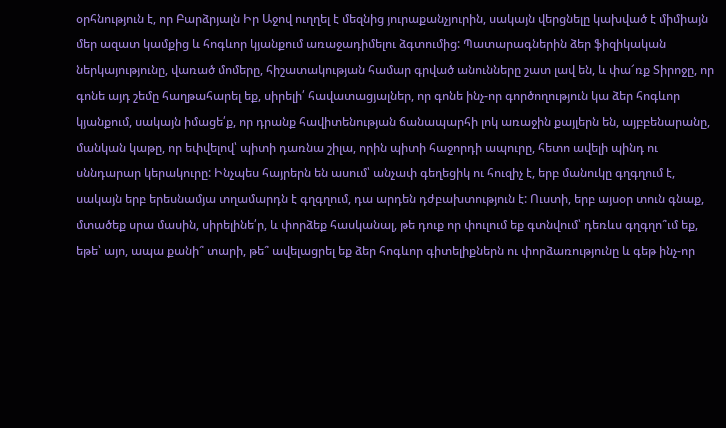օրհնություն է, որ Բարձրյալն Իր Աջով ուղղել է մեզնից յուրաքանչյուրին, սակայն վերցնելը կախված է միմիայն մեր ազատ կամքից և հոգևոր կյանքում առաջադիմելու ձգտումից: Պատարագներին ձեր ֆիզիկական ներկայությունը, վառած մոմերը, հիշատակության համար գրված անունները շատ լավ են, և փա՜ռք Տիրոջը, որ գոնե այդ շեմը հաղթահարել եք, սիրելի՛ հավատացյալներ, որ գոնե ինչ-որ գործողություն կա ձեր հոգևոր կյանքում, սակայն իմացե՛ք, որ դրանք հավիտենության ճանապարհի լոկ առաջին քայլերն են, այբբենարանը, մանկան կաթը, որ եփվելով՝ պիտի դառնա շիլա, որին պիտի հաջորդի ապուրը, հետո ավելի պինդ ու սննդարար կերակուրը: Ինչպես հայրերն են ասում՝ անչափ գեղեցիկ ու հուզիչ է, երբ մանուկը գղգղում է, սակայն երբ երեսնամյա տղամարդն է գղգղում, դա արդեն դժբախտություն է: Ուստի, երբ այսօր տուն գնաք, մտածեք սրա մասին, սիրելինե՛ր, և փորձեք հասկանալ, թե դուք որ փուլում եք գտնվում՝ դեռևս գղգղո՞ւմ եք, եթե՝ այո, ապա քանի՞ տարի, թե՞ ավելացրել եք ձեր հոգևոր գիտելիքներն ու փորձառությունը և գեթ ինչ-որ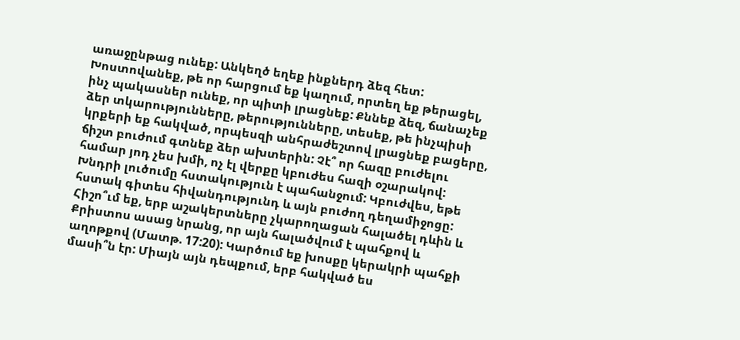առաջընթաց ունեք: Անկեղծ եղեք ինքներդ ձեզ հետ: Խոստովանեք, թե որ հարցում եք կաղում, որտեղ եք թերացել, ինչ պակասներ ունեք, որ պիտի լրացնեք: Քննեք ձեզ, ճանաչեք ձեր տկարությունները, թերությունները, տեսեք, թե ինչպիսի կրքերի եք հակված, որպեսզի անհրաժեշտով լրացնեք բացերը, ճիշտ բուժում գտնեք ձեր ախտերին: Չէ՞ որ հազը բուժելու համար յոդ չես խմի, ոչ էլ վերքը կբուժես հազի օշարակով: Խնդրի լուծումը հստակություն է պահանջում: Կբուժվես, եթե հստակ գիտես հիվանդությունդ և այն բուժող դեղամիջոցը:
Հիշո՞ւմ եք, երբ աշակերտները չկարողացան հալածել դևին և Քրիստոս ասաց նրանց, որ այն հալածվում է պահքով և աղոթքով (Մատթ. 17:20): Կարծում եք խոսքը կերակրի պահքի մասի՞ն էր: Միայն այն դեպքում, երբ հակված ես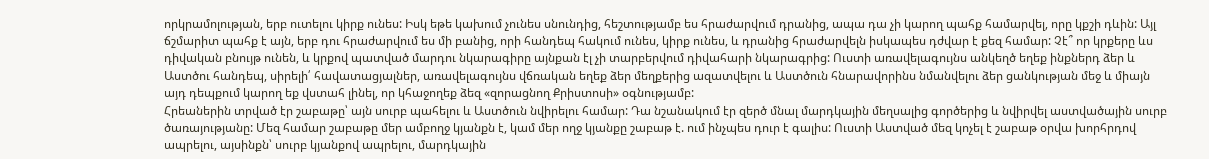որկրամոլության, երբ ուտելու կիրք ունես: Իսկ եթե կախում չունես սնունդից, հեշտությամբ ես հրաժարվում դրանից, ապա դա չի կարող պահք համարվել, որը կքշի դևին: Այլ ճշմարիտ պահք է այն, երբ դու հրաժարվում ես մի բանից, որի հանդեպ հակում ունես, կիրք ունես, և դրանից հրաժարվելն իսկապես դժվար է քեզ համար: Չէ՞ որ կրքերը ևս դիվական բնույթ ունեն, և կրքով պատված մարդու նկարագիրը այնքան էլ չի տարբերվում դիվահարի նկարագրից: Ուստի առավելագույնս անկեղծ եղեք ինքներդ ձեր և Աստծու հանդեպ, սիրելի՛ հավատացյալներ, առավելագույնս վճռական եղեք ձեր մեղքերից ազատվելու և Աստծուն հնարավորինս նմանվելու ձեր ցանկության մեջ և միայն այդ դեպքում կարող եք վստահ լինել, որ կհաջողեք ձեզ «զորացնող Քրիստոսի» օգնությամբ:
Հրեաներին տրված էր շաբաթը՝ այն սուրբ պահելու և Աստծուն նվիրելու համար: Դա նշանակում էր զերծ մնալ մարդկային մեղսալից գործերից և նվիրվել աստվածային սուրբ ծառայությանը: Մեզ համար շաբաթը մեր ամբողջ կյանքն է, կամ մեր ողջ կյանքը շաբաթ է. ում ինչպես դուր է գալիս: Ուստի Աստված մեզ կոչել է շաբաթ օրվա խորհրդով ապրելու, այսինքն՝ սուրբ կյանքով ապրելու, մարդկային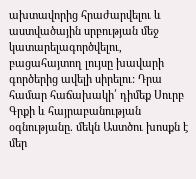ախտավորից հրաժարվելու և աստվածային սրբության մեջ կատարելագործվելու, բացահայտող լույսը խավարի գործերից ավելի սիրելու: Դրա համար հաճախակի՛ դիմեք Սուրբ Գրքի և հայրաբանության օգնությանը. մեկն Աստծու խոսքն է մեր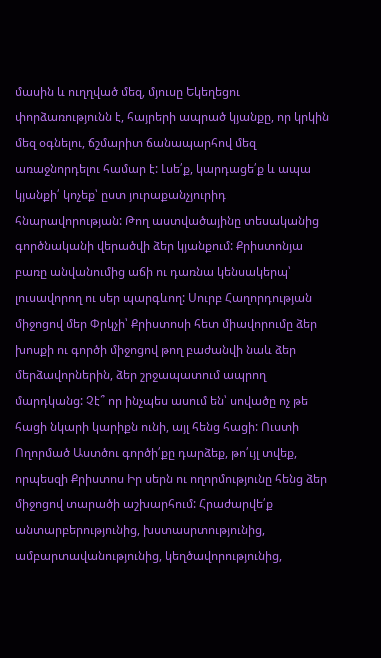մասին և ուղղված մեզ, մյուսը Եկեղեցու փորձառությունն է, հայրերի ապրած կյանքը, որ կրկին մեզ օգնելու, ճշմարիտ ճանապարհով մեզ առաջնորդելու համար է: Լսե՛ք, կարդացե՛ք և ապա կյանքի՛ կոչեք՝ ըստ յուրաքանչյուրիդ հնարավորության: Թող աստվածայինը տեսականից գործնականի վերածվի ձեր կյանքում: Քրիստոնյա բառը անվանումից աճի ու դառնա կենսակերպ՝ լուսավորող ու սեր պարգևող: Սուրբ Հաղորդության միջոցով մեր Փրկչի՝ Քրիստոսի հետ միավորումը ձեր խոսքի ու գործի միջոցով թող բաժանվի նաև ձեր մերձավորներին, ձեր շրջապատում ապրող մարդկանց: Չէ՞ որ ինչպես ասում են՝ սովածը ոչ թե հացի նկարի կարիքն ունի, այլ հենց հացի: Ուստի Ողորմած Աստծու գործի՛քը դարձեք, թո՛ւյլ տվեք, որպեսզի Քրիստոս Իր սերն ու ողորմությունը հենց ձեր միջոցով տարածի աշխարհում: Հրաժարվե՛ք անտարբերությունից, խստասրտությունից, ամբարտավանությունից, կեղծավորությունից,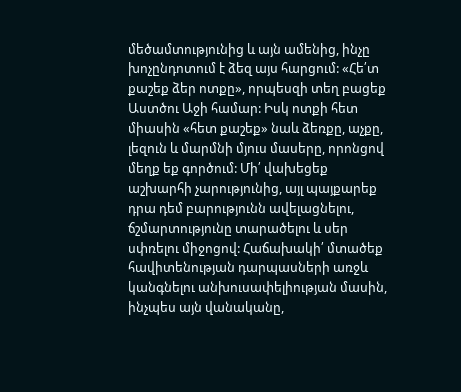մեծամտությունից և այն ամենից, ինչը խոչընդոտում է ձեզ այս հարցում: «Հե՛տ քաշեք ձեր ոտքը», որպեսզի տեղ բացեք Աստծու Աջի համար: Իսկ ոտքի հետ միասին «հետ քաշեք» նաև ձեռքը, աչքը, լեզուն և մարմնի մյուս մասերը, որոնցով մեղք եք գործում: Մի՛ վախեցեք աշխարհի չարությունից, այլ պայքարեք դրա դեմ բարությունն ավելացնելու, ճշմարտությունը տարածելու և սեր սփռելու միջոցով: Հաճախակի՛ մտածեք հավիտենության դարպասների առջև կանգնելու անխուսափելիության մասին, ինչպես այն վանականը,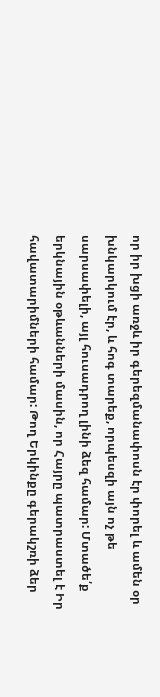որ իր խցի առջև իր գերեզմանափոսն էր փորել և ամեն օր խնկարկում էր, և հոգ տարեք, որպեսզի այն ոչ թե սարսափելի, այլ հուսադրող լինի ձեզ համար: Մտածե՛ք երկնային օթևանների մասին, որ Հայրը պատրաստել է Իր հավատարիմների համար: Թող Երկինքը գերակշռի ձեր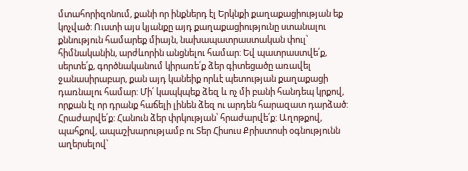մտահորիզոնում, քանի որ ինքներդ էլ Երկնքի քաղաքացիության եք կոչված: Ուստի այս կյանքը այդ քաղաքացիությունը ստանալու քննություն համարեք միայն, նախապատրաստական փուլ՝ հիմնականին, արժևորին անցնելու համար: Եվ պատրաստվե՛ք, սերտե՛ք, գործնականում կիրառե՛ք ձեր գիտեցածը առավել ջանասիրաբար, քան այդ կանեիք որևէ պետության քաղաքացի դառնալու համար: Մի՛ կապկպեք ձեզ և ոչ մի բանի հանդեպ կրքով, որքան էլ որ դրանք հաճելի լինեն ձեզ ու արդեն հարազատ դարձած: Հրաժարվե՛ք: Հանուն ձեր փրկության՝ հրաժարվե՛ք: Աղոթքով, պահքով, ապաշխարությամբ ու Տեր Հիսուս Քրիստոսի օգնությունն աղերսելով՝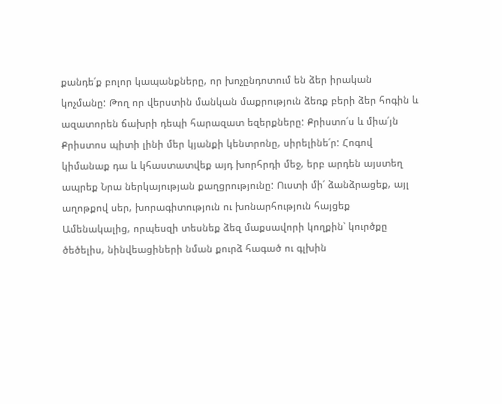քանդե՛ք բոլոր կապանքները, որ խոչընդոտում են ձեր իրական կոչմանը: Թող որ վերստին մանկան մաքրություն ձեռք բերի ձեր հոգին և ազատորեն ճախրի դեպի հարազատ եզերքները: Քրիստո՛ս և միա՛յն Քրիստոս պիտի լինի մեր կյանքի կենտրոնը, սիրելինե՛ր: Հոգով կիմանաք դա և կհաստատվեք այդ խորհրդի մեջ, երբ արդեն այստեղ ապրեք Նրա ներկայության քաղցրությունը: Ուստի մի՛ ձանձրացեք, այլ աղոթքով սեր, խորագիտություն ու խոնարհություն հայցեք Ամենակալից, որպեսզի տեսնեք ձեզ մաքսավորի կողքին՝ կուրծքը ծեծելիս, նինվեացիների նման քուրձ հագած ու գլխին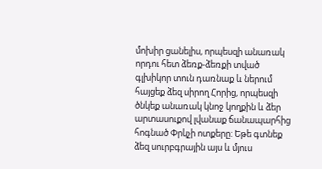մոխիր ցանելիս, որպեսզի անառակ որդու հետ ձեռք-ձեռքի տված գլխիկոր տուն դառնաք և ներում հայցեք ձեզ սիրող Հորից, որպեսզի ծնկեք անառակ կնոջ կողքին և ձեր արտասուքով լվանաք ճանապարհից հոգնած Փրկչի ոտքերը: Եթե գտնեք ձեզ սուրբգրային այս և մյուս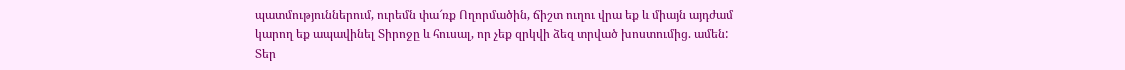պատմություններում, ուրեմն փա՜ռք Ողորմածին, ճիշտ ուղու վրա եք և միայն այդժամ կարող եք ապավինել Տիրոջը և հուսալ, որ չեք զրկվի ձեզ տրված խոստումից. ամեն:
Տեր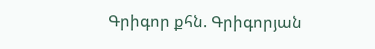Գրիգոր քհն. Գրիգորյան